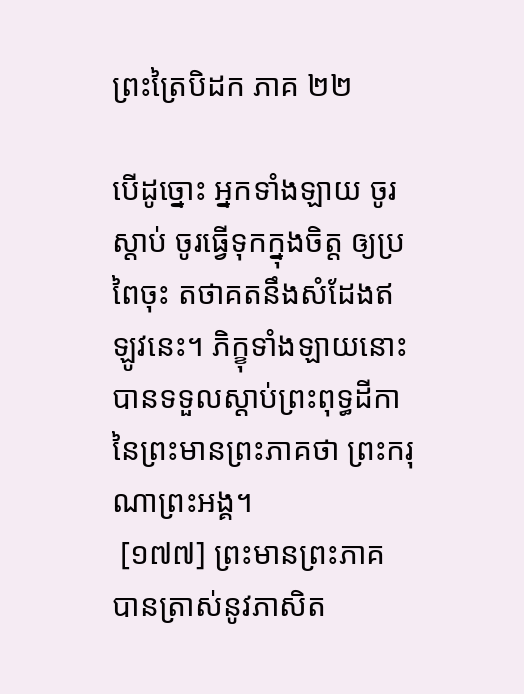ព្រះត្រៃបិដក ភាគ ២២

បើដូច្នោះ អ្នកទាំងឡាយ ចូរស្តាប់ ចូរធ្វើទុកក្នុងចិត្ត ឲ្យប្រពៃចុះ តថាគតនឹងសំដែងឥឡូវនេះ។ ភិក្ខុទាំងឡាយនោះ បានទទួលស្តាប់ព្រះពុទ្ធដីកា នៃព្រះមានព្រះភាគថា ព្រះករុណាព្រះអង្គ។
 [១៧៧] ព្រះមានព្រះភាគ បានត្រាស់នូវភាសិត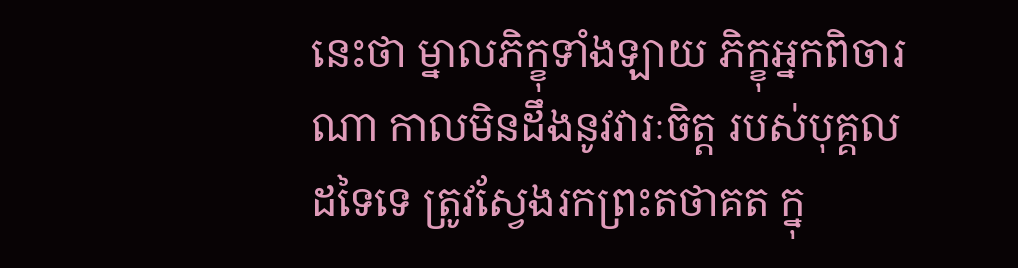នេះថា ម្នាលភិក្ខុទាំងឡាយ ភិក្ខុអ្នកពិចារណា កាលមិនដឹងនូវវារៈចិត្ត របស់បុគ្គលដទៃទេ ត្រូវស្វែងរកព្រះតថាគត ក្នុ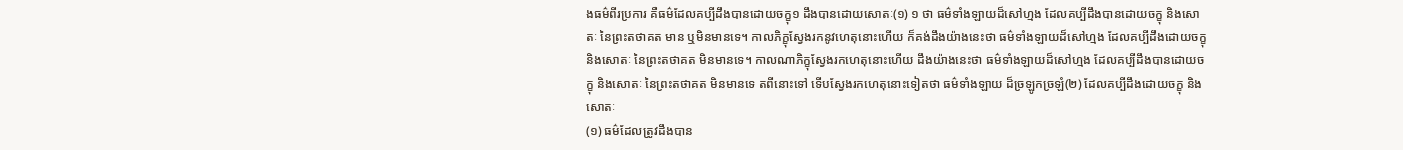ងធម៌ពីរប្រការ គឺធម៌ដែលគប្បីដឹងបានដោយចក្ខុ១ ដឹងបានដោយសោតៈ(១) ១ ថា ធម៌ទាំងឡាយដ៏សៅហ្មង ដែលគប្បីដឹងបានដោយចក្ខុ និងសោតៈ នៃព្រះតថាគត មាន ឬមិនមានទេ។ កាលភិក្ខុស្វែងរកនូវហេតុនោះហើយ ក៏គង់ដឹងយ៉ាងនេះថា ធម៌ទាំងឡាយដ៏សៅហ្មង ដែលគប្បីដឹងដោយចក្ខុ និងសោតៈ នៃព្រះតថាគត មិនមានទេ។ កាលណាភិក្ខុស្វែងរកហេតុនោះហើយ ដឹងយ៉ាងនេះថា ធម៌ទាំងឡាយដ៏សៅហ្មង ដែលគប្បីដឹងបានដោយចក្ខុ និងសោតៈ នៃព្រះតថាគត មិនមានទេ តពីនោះទៅ ទើបស្វែងរកហេតុនោះទៀតថា ធម៌ទាំងឡាយ ដ៏ច្រឡូកច្រឡំ(២) ដែលគប្បីដឹងដោយចក្ខុ និងសោតៈ
(១) ធម៌ដែលត្រូវដឹងបាន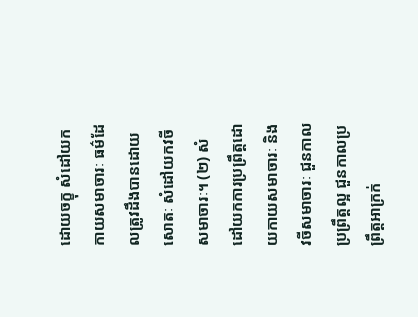ដោយចក្ខុ សំដៅយកកាយសមាចារៈ ធម៌ដែលត្រូវដឹងបានដោយសោតៈ សំដៅយកវចីសមាចារៈ។ (២) សំដៅយកការប្រព្រឹត្តដោយកាយសមាចារៈ និងវចីសមាចារៈ ជួនកាលប្រព្រឹត្តល្អ ជួនកាលប្រព្រឹត្តអាក្រក់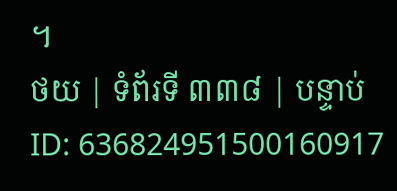។
ថយ | ទំព័រទី ៣៣៨ | បន្ទាប់
ID: 636824951500160917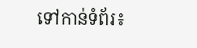ទៅកាន់ទំព័រ៖